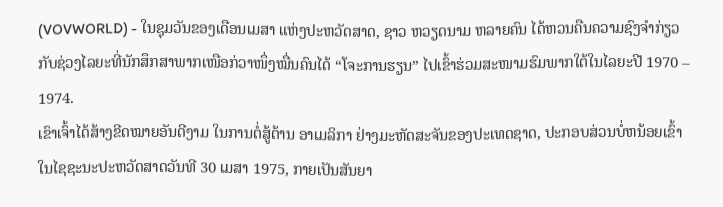(VOVWORLD) - ໃນຊຸມວັນຂອງເດືອນເມສາ ແຫ່ງປະຫວັດສາດ, ຊາວ ຫວຽດນາມ ຫລາຍຄົນ ໄດ້ຫວນຄືນຄວາມຊົງຈຳກ່ຽວກັບຊ່ວງໄລຍະທີ່ນັກສຶກສາພາກເໜືອກ່ວາໜຶ່ງໝື່ນຄົນໄດ້ “ໂຈະການຮຽນ” ໄປເຂົ້າຮ່ວມສະໜາມຮົມພາກໃຕ້ໃນໄລຍະປີ 1970 – 1974.
ເຂົາເຈົ້າໄດ້ສ້າງຂີດໝາຍອັນດີງາມ ໃນການຕໍ່ສູ້ຕ້ານ ອາເມລິກາ ຢ່າງມະຫັດສະຈັນຂອງປະເທດຊາດ, ປະກອບສ່ວນບໍ່ຫນ້ອຍເຂົ້າໃນໄຊຊະນະປະຫວັດສາດວັນທີ 30 ເມສາ 1975, ກາຍເປັນສັນຍາ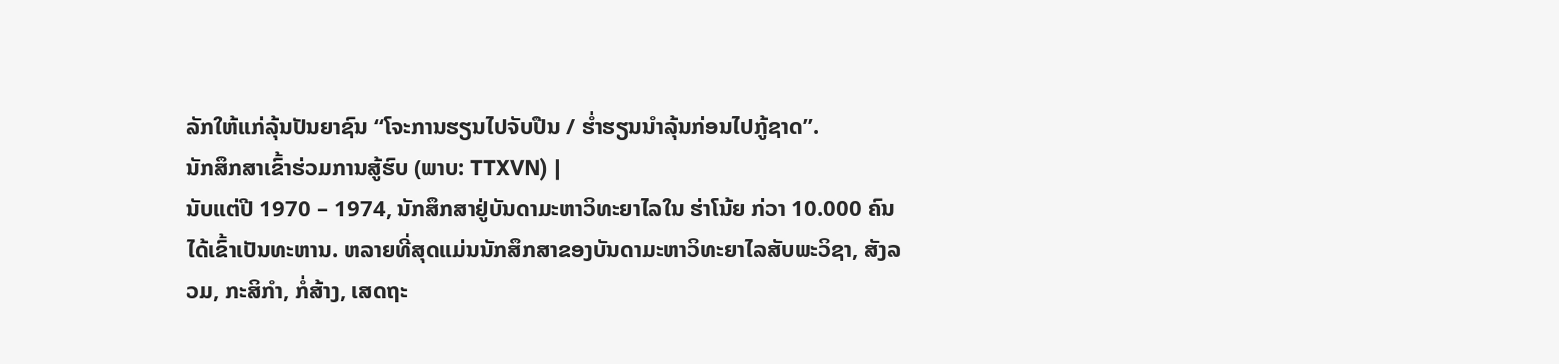ລັກໃຫ້ແກ່ລຸ້ນປັນຍາຊົນ “ໂຈະການຮຽນໄປຈັບປືນ / ຮ່ຳຮຽນນຳລຸ້ນກ່ອນໄປກູ້ຊາດ”.
ນັກສຶກສາເຂົ້າຮ່ວມການສູ້ຮົບ (ພາບ: TTXVN) |
ນັບແຕ່ປີ 1970 – 1974, ນັກສຶກສາຢູ່ບັນດາມະຫາວິທະຍາໄລໃນ ຮ່າໂນ້ຍ ກ່ວາ 10.000 ຄົນໄດ້ເຂົ້າເປັນທະຫານ. ຫລາຍທີ່ສຸດແມ່ນນັກສຶກສາຂອງບັນດາມະຫາວິທະຍາໄລສັບພະວິຊາ, ສັງລວມ, ກະສິກຳ, ກໍ່ສ້າງ, ເສດຖະ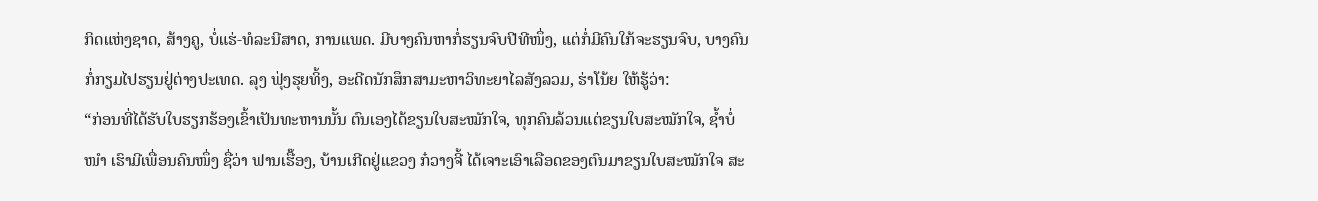ກິດແຫ່ງຊາດ, ສ້າງຄູ, ບໍ່ແຮ່-ທໍລະນີສາດ, ການແພດ. ມີບາງຄົນຫາກໍ່ຮຽນຈົບປີທີໜຶ່ງ, ແຕ່ກໍ່ມີຄົນໃກ້ຈະຮຽນຈົບ, ບາງຄົນກໍ່ກຽມໄປຮຽນຢູ່ຕ່າງປະເທດ. ລຸງ ຟຸ່ງຮຸຍທິ້ງ, ອະດີດນັກສຶກສາມະຫາວິທະຍາໄລສັງລວມ, ຮ່າໂນ້ຍ ໃຫ້ຮູ້ວ່າ:
“ກ່ອນທີ່ໄດ້ຮັບໃບຮຽກຮ້ອງເຂົ້າເປັນທະຫານນັ້ນ ຕົນເອງໄດ້ຂຽນໃບສະໝັກໃຈ, ທຸກຄົນລ້ວນແຕ່ຂຽນໃບສະໝັກໃຈ, ຊ້ຳບໍ່ໜຳ ເຮົາມີເພື່ອນຄົນໜຶ່ງ ຊື່ວ່າ ຟານເຮື໊ອງ, ບ້ານເກີດຢູ່ແຂວງ ກ໋ວາງຈີ້ ໄດ້ເຈາະເອົາເລືອດຂອງຕົນມາຂຽນໃບສະໝັກໃຈ ສະ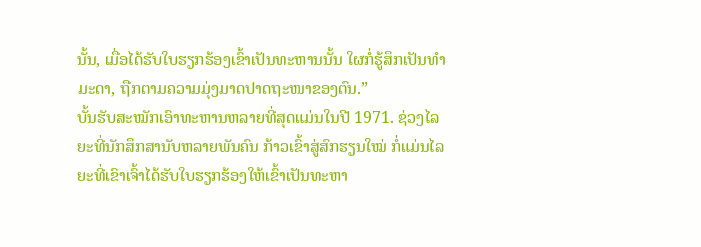ນັ້ນ, ເມື່ອໄດ້ຮັບໃບຮຽກຮ້ອງເຂົ້າເປັນທະຫານນັ້ນ ໃຜກໍ່ຮູ້ສຶກເປັນທຳມະດາ, ຖືກຕາມຄວາມມຸ່ງມາດປາດຖະໜາຂອງຕົນ.”
ບັ້ນຮັບສະໝັກເອົາທະຫານຫລາຍທີ່ສຸດແມ່ນໃນປີ 1971. ຊ່ວງໄລຍະທີ່ນັກສຶກສານັບຫລາຍພັນຄົນ ກ້າວເຂົ້າສູ່ສົກຮຽນໃໝ່ ກໍ່ແມ່ນໄລຍະທີ່ເຂົາເຈົ້າໄດ້ຮັບໃບຮຽກຮ້ອງໃຫ້ເຂົ້າເປັນທະຫາ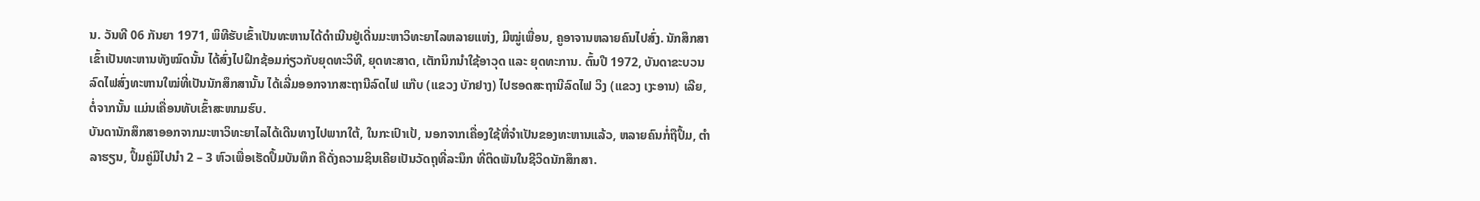ນ. ວັນທີ 06 ກັນຍາ 1971, ພິທີຮັບເຂົ້າເປັນທະຫານໄດ້ດຳເນີນຢູ່ເດີ່ນມະຫາວິທະຍາໄລຫລາຍແຫ່ງ, ມີໝູ່ເພື່ອນ, ຄູອາຈານຫລາຍຄົນໄປສົ່ງ. ນັກສຶກສາເຂົ້າເປັນທະຫານທັງໝົດນັ້ນ ໄດ້ສົ່ງໄປຝຶກຊ້ອມກ່ຽວກັບຍຸດທະວິທີ, ຍຸດທະສາດ, ເຕັກນິກນຳໃຊ້ອາວຸດ ແລະ ຍຸດທະການ. ຕົ້ນປີ 1972, ບັນດາຂະບວນລົດໄຟສົ່ງທະຫານໃໝ່ທີ່ເປັນນັກສຶກສານັ້ນ ໄດ້ເລີ່ມອອກຈາກສະຖານີລົດໄຟ ແກ໊ບ (ແຂວງ ບັກຢາງ) ໄປຮອດສະຖານີລົດໄຟ ວິງ (ແຂວງ ເງະອານ) ເລີຍ, ຕໍ່ຈາກນັ້ນ ແມ່ນເຄື່ອນທັບເຂົ້າສະໜາມຮົບ.
ບັນດານັກສຶກສາອອກຈາກມະຫາວິທະຍາໄລໄດ້ເດີນທາງໄປພາກໃຕ້, ໃນກະເປົາເປ້, ນອກຈາກເຄື່ອງໃຊ້ທີ່ຈຳເປັນຂອງທະຫານແລ້ວ, ຫລາຍຄົນກໍ່ຖືປຶ້ມ, ຕຳລາຮຽນ, ປຶ້ມຄູ່ມືໄປນຳ 2 – 3 ຫົວເພື່ອເຮັດປຶ້ມບັນທຶກ ຄືດັ່ງຄວາມຊິນເຄີຍເປັນວັດຖຸທີ່ລະນຶກ ທີ່ຕິດພັນໃນຊີວິດນັກສຶກສາ.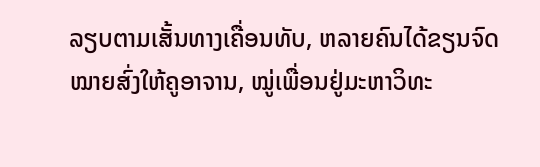ລຽບຕາມເສັ້ນທາງເຄື່ອນທັບ, ຫລາຍຄົນໄດ້ຂຽນຈົດໝາຍສົ່ງໃຫ້ຄູອາຈານ, ໝູ່ເພື່ອນຢູ່ມະຫາວິທະ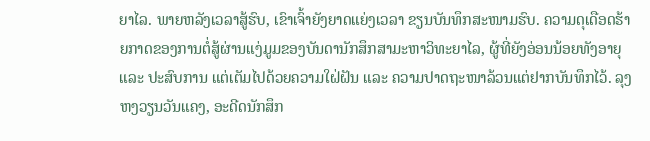ຍາໄລ. ພາຍຫລັງເວລາສູ້ຮົບ, ເຂົາເຈົ້າຍັງຍາດແຍ່ງເວລາ ຂຽນບັນທຶກສະໜາມຮົບ. ຄວາມດຸເດືອດຮ້າຍກາດຂອງການຕໍ່ສູ້ຜ່ານແງ່ມູມຂອງບັນດານັກສຶກສາມະຫາວິທະຍາໄລ, ຜູ້ທີ່ຍັງອ່ອນນ້ອຍທັງອາຍຸ ແລະ ປະສົບການ ແຕ່ເຕັມໄປດ້ວຍຄວາມໃຝ່ຝັນ ແລະ ຄວາມປາດຖະໜາລ້ວນແຕ່ຢາກບັນທຶກໄວ້. ລຸງ ຫງວຽນວັນແຄງ, ອະດີດນັກສຶກ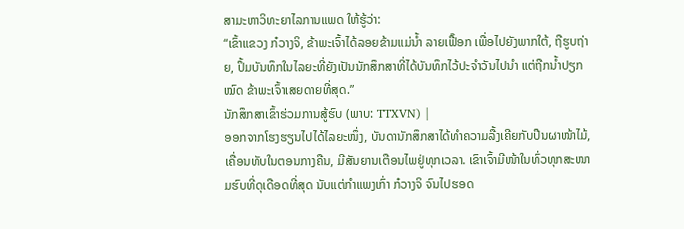ສາມະຫາວິທະຍາໄລການແພດ ໃຫ້ຮູ້ວ່າ:
“ເຂົ້າແຂວງ ກ໋ວາງຈິ, ຂ້າພະເຈົ້າໄດ້ລອຍຂ້າມແມ່ນ້ຳ ລາຍເຟື໊ອກ ເພື່ອໄປຍັງພາກໃຕ້, ຖືຮູບຖ່າຍ, ປຶ້ມບັນທຶກໃນໄລຍະທີ່ຍັງເປັນນັກສຶກສາທີ່ໄດ້ບັນທຶກໄວ້ປະຈຳວັນໄປນຳ ແຕ່ຖືກນ້ຳປຽກໝົດ ຂ້າພະເຈົ້າເສຍດາຍທີ່ສຸດ.”
ນັກສຶກສາເຂົ້າຮ່ວມການສູ້ຮົບ (ພາບ: TTXVN) |
ອອກຈາກໂຮງຮຽນໄປໄດ້ໄລຍະໜຶ່ງ, ບັນດານັກສຶກສາໄດ້ທຳຄວາມລື້ງເຄີຍກັບປືນຜາໜ້າໄມ້, ເຄື່ອນທັບໃນຕອນກາງຄືນ, ມີສັນຍານເຕືອນໄພຢູ່ທຸກເວລາ. ເຂົາເຈົ້າມີໜ້າໃນທົ່ວທຸກສະໜາມຮົບທີ່ດຸເດືອດທີ່ສຸດ ນັບແຕ່ກຳແພງເກົ່າ ກ໋ວາງຈິ ຈົນໄປຮອດ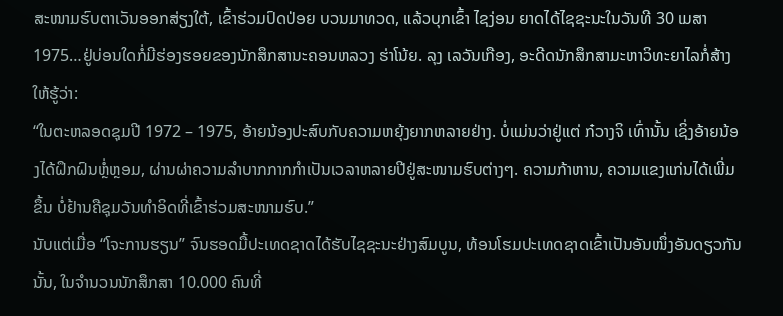ສະໜາມຮົບຕາເວັນອອກສ່ຽງໃຕ້, ເຂົ້າຮ່ວມປົດປ່ອຍ ບວນມາທວດ, ແລ້ວບຸກເຂົ້າ ໄຊງ່ອນ ຍາດໄດ້ໄຊຊະນະໃນວັນທີ 30 ເມສາ 1975…ຢູ່ບ່ອນໃດກໍ່ມີຮ່ອງຮອຍຂອງນັກສຶກສານະຄອນຫລວງ ຮ່າໂນ້ຍ. ລຸງ ເລວັນເກືອງ, ອະດີດນັກສຶກສາມະຫາວິທະຍາໄລກໍ່ສ້າງ ໃຫ້ຮູ້ວ່າ:
“ໃນຕະຫລອດຊຸມປີ 1972 – 1975, ອ້າຍນ້ອງປະສົບກັບຄວາມຫຍຸ້ງຍາກຫລາຍຢ່າງ. ບໍ່ແມ່ນວ່າຢູ່ແຕ່ ກ໋ວາງຈິ ເທົ່ານັ້ນ ເຊິ່ງອ້າຍນ້ອງໄດ້ຝຶກຝົນຫຼໍ່ຫຼອມ, ຜ່ານຜ່າຄວາມລຳບາກກາກກຳເປັນເວລາຫລາຍປີຢູ່ສະໜາມຮົບຕ່າງໆ. ຄວາມກ້າຫານ, ຄວາມແຂງແກ່ນໄດ້ເພີ່ມຂຶ້ນ ບໍ່ຢ້ານຄືຊຸມວັນທຳອິດທີ່ເຂົ້າຮ່ວມສະໜາມຮົບ.”
ນັບແຕ່ເມື່ອ “ໂຈະການຮຽນ” ຈົນຮອດມື້ປະເທດຊາດໄດ້ຮັບໄຊຊະນະຢ່າງສົມບູນ, ທ້ອນໂຮມປະເທດຊາດເຂົ້າເປັນອັນໜຶ່ງອັນດຽວກັນນັ້ນ, ໃນຈຳນວນນັກສຶກສາ 10.000 ຄົນທີ່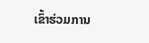ເຂົ້າຮ່ວມການ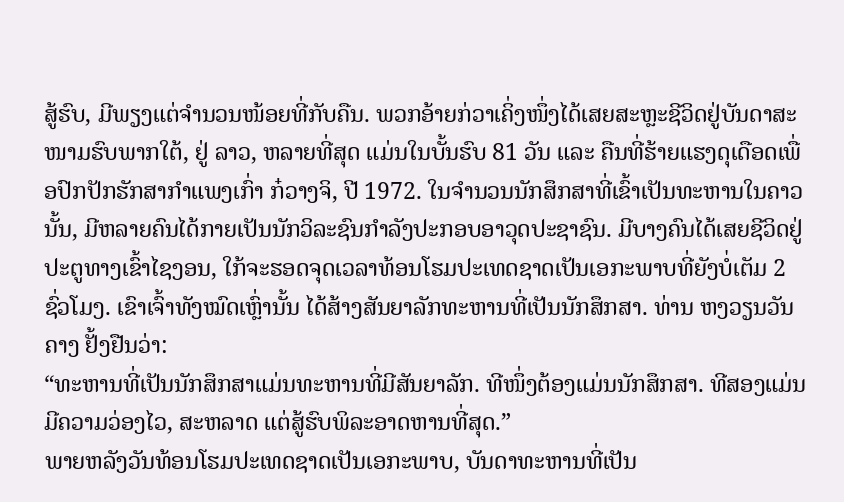ສູ້ຮົບ, ມີພຽງແຕ່ຈຳນວນໜ້ອຍທີ່ກັບຄືນ. ພວກອ້າຍກ່ວາເຄິ່ງໜຶ່ງໄດ້ເສຍສະຫຼະຊີວິດຢູ່ບັນດາສະໜາມຮົບພາກໃຕ້, ຢູ່ ລາວ, ຫລາຍທີ່ສຸດ ແມ່ນໃນບັ້ນຮົບ 81 ວັນ ແລະ ຄືນທີ່ຮ້າຍແຮງດຸເດືອດເພື່ອປົກປັກຮັກສາກຳແພງເກົ່າ ກ໋ວາງຈິ, ປີ 1972. ໃນຈຳນວນນັກສຶກສາທີ່ເຂົ້າເປັນທະຫານໃນຄາວນັ້ນ, ມີຫລາຍຄົນໄດ້ກາຍເປັນນັກວິລະຊົນກຳລັງປະກອບອາວຸດປະຊາຊົນ. ມີບາງຄົນໄດ້ເສຍຊີວິດຢູ່ປະຕູທາງເຂົ້າໄຊງອນ, ໃກ້ຈະຮອດຈຸດເວລາທ້ອນໂຮມປະເທດຊາດເປັນເອກະພາບທີ່ຍັງບໍ່ເຕັມ 2 ຊົ່ວໂມງ. ເຂົາເຈົ້າທັງໝົດເຫຼົ່ານັ້ນ ໄດ້ສ້າງສັນຍາລັກທະຫານທີ່ເປັນນັກສຶກສາ. ທ່ານ ຫງວຽນວັນຄາງ ຢັ້ງຢືນວ່າ:
“ທະຫານທີ່ເປັນນັກສຶກສາແມ່ນທະຫານທີ່ມີສັນຍາລັກ. ທີໜຶ່ງຕ້ອງແມ່ນນັກສຶກສາ. ທີສອງແມ່ນມີຄວາມວ່ອງໄວ, ສະຫລາດ ແຕ່ສູ້ຮົບພິລະອາດຫານທີ່ສຸດ.”
ພາຍຫລັງວັນທ້ອນໂຮມປະເທດຊາດເປັນເອກະພາບ, ບັນດາທະຫານທີ່ເປັນ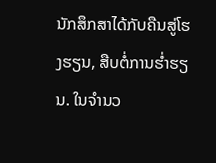ນັກສຶກສາໄດ້ກັບຄືນສູ່ໂຮງຮຽນ, ສືບຕໍ່ການຮ່ຳຮຽນ. ໃນຈຳນວ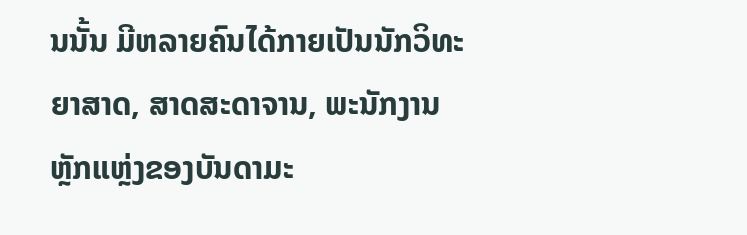ນນັ້ນ ມີຫລາຍຄົນໄດ້ກາຍເປັນນັກວິທະຍາສາດ, ສາດສະດາຈານ, ພະນັກງານຫຼັກແຫຼ່ງຂອງບັນດາມະ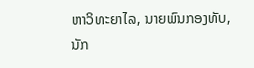ຫາວິທະຍາໄລ, ນາຍພົນກອງທັບ, ນັກ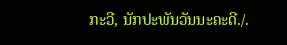ກະວີ, ນັກປະພັນວັນນະຄະດີ./.